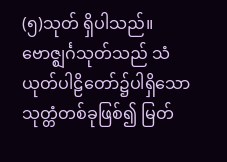(၅)သုတ် ရှိပါသည်။
ဗောဇ္ဈင်္ဂသုတ်သည် သံယုတ်ပါဠိတော်၌ပါရှိသော သုတ္တံတစ်ခုဖြစ်၍ မြတ်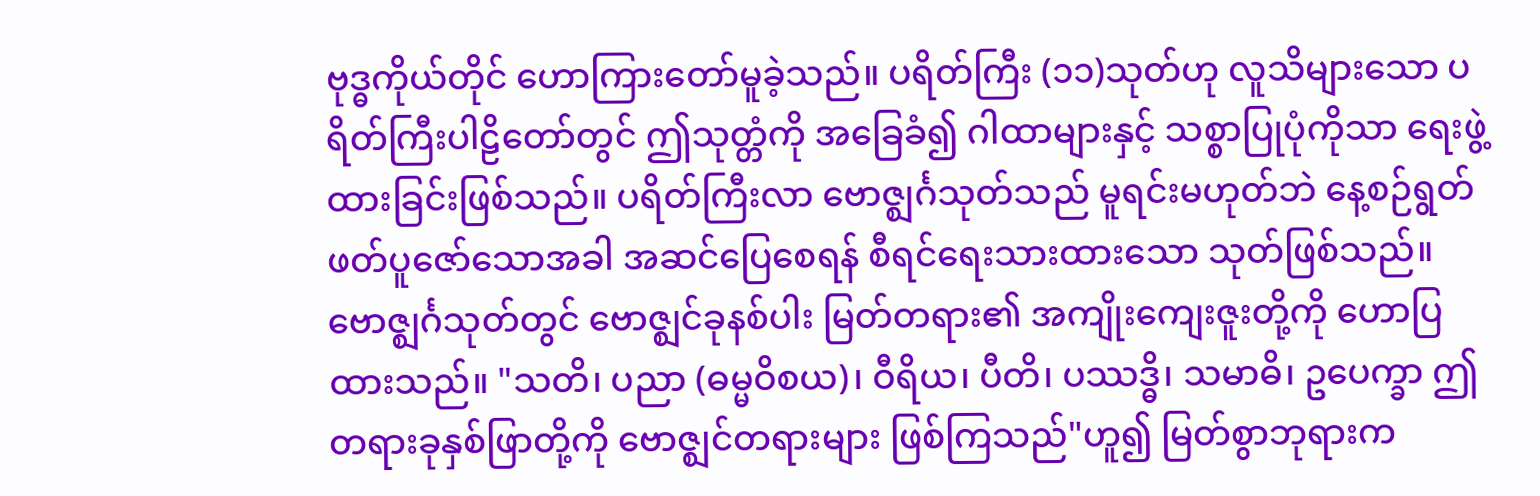ဗုဒ္ဓကိုယ်တိုင် ဟောကြားတော်မူခဲ့သည်။ ပရိတ်ကြီး (၁၁)သုတ်ဟု လူသိများသော ပရိတ်ကြီးပါဠိတော်တွင် ဤသုတ္တံကို အခြေခံ၍ ဂါထာများနှင့် သစ္စာပြုပုံကိုသာ ရေးဖွဲ့ထားခြင်းဖြစ်သည်။ ပရိတ်ကြီးလာ ဗောဇ္ဈင်္ဂသုတ်သည် မူရင်းမဟုတ်ဘဲ နေ့စဉ်ရွတ်ဖတ်ပူဇော်သောအခါ အဆင်ပြေစေရန် စီရင်ရေးသားထားသော သုတ်ဖြစ်သည်။
ဗောဇ္ဈင်္ဂသုတ်တွင် ဗောဇ္ဈင်ခုနစ်ပါး မြတ်တရား၏ အကျိုးကျေးဇူးတို့ကို ဟောပြထားသည်။ "သတိ၊ ပညာ (ဓမ္မဝိစယ)၊ ဝီရိယ၊ ပီတိ၊ ပဿဒ္ဓိ၊ သမာဓိ၊ ဥပေက္ခာ ဤတရားခုနှစ်ဖြာတို့ကို ဗောဇ္ဈင်တရားများ ဖြစ်ကြသည်"ဟူ၍ မြတ်စွာဘုရားက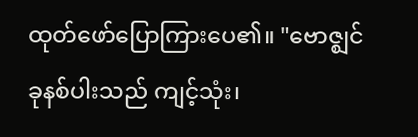ထုတ်ဖော်ပြောကြားပေ၏။ "ဗောဇ္ဈင်ခုနစ်ပါးသည် ကျင့်သုံး၊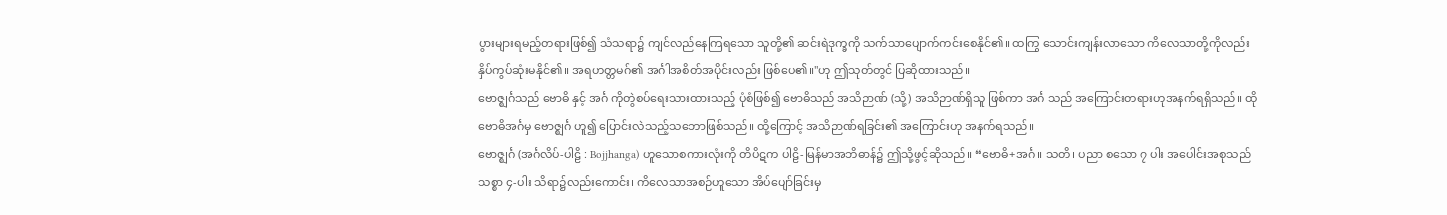ပွားများရမည့်တရားဖြစ်၍ သံသရာ၌ ကျင်လည်နေကြရသော သူတို့၏ ဆင်းရဲဒုက္ခကို သက်သာပျောက်ကင်းစေနိုင်၏။ ထကြွ သောင်းကျန်းလာသော ကိလေသာတို့ကိုလည်း နှိပ်ကွပ်ဆုံးမနိုင်၏။ အရဟတ္တမဂ်၏ အင်္ဂါအစိတ်အပိုင်းလည်း ဖြစ်ပေ၏။"ဟု ဤသုတ်တွင် ပြဆိုထားသည်။
ဗောဇ္ဈင်္ဂသည် ဗောဓိ နှင့် အင်္ဂ ကိုတွဲစပ်ရေးသားထားသည့် ပုံစံဖြစ်၍ ဗောဓိသည် အသိဉာဏ် (သို့) အသိဉာဏ်ရှိသူ ဖြစ်ကာ အင်္ဂ သည် အကြောင်းတရားဟုအနက်ရရှိသည်။ ထို ဗောဓိအင်္ဂမှ ဗောဇ္ဈင်္ဂ ဟူ၍ ပြောင်းလဲသည့်သဘောဖြစ်သည်။ ထို့ကြောင့် အသိဉာဏ်ရခြင်း၏ အကြောင်းဟု အနက်ရသည်။
ဗောဇ္ဈင်္ဂ (အင်္ဂလိပ်-ပါဠိ : Bojjhanga) ဟူသောစကားလုံးကို တိပိဋက ပါဠိ-မြန်မာအဘိဓာန်၌ ဤသို့ဖွင့်ဆိုသည်။ “ဗောဓိ+အင်္ဂ။ သတိ၊ ပညာ စသော ၇ ပါး အပေါင်းအစုသည် သစ္စာ ၄-ပါး သိရာ၌လည်းကောင်း၊ ကိလေသာအစဉ်ဟူသော အိပ်ပျော်ခြင်းမှ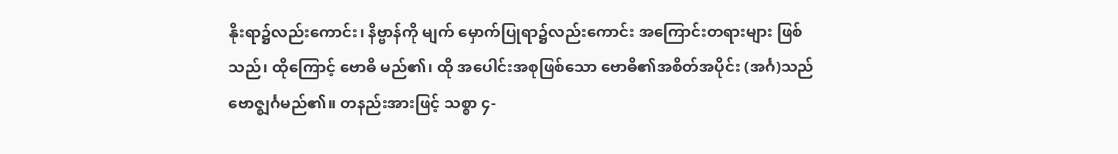နိုးရာ၌လည်းကောင်း၊ နိဗ္ဗာန်ကို မျက် မှောက်ပြုရာ၌လည်းကောင်း အကြောင်းတရားများ ဖြစ်သည်၊ ထိုကြောင့် ဗောဓိ မည်၏၊ ထို အပေါင်းအစုဖြစ်သော ဗောဓိ၏အစိတ်အပိုင်း (အင်္ဂ)သည် ဗောဇ္ဈင်္ဂမည်၏။ တနည်းအားဖြင့် သစ္စာ ၄-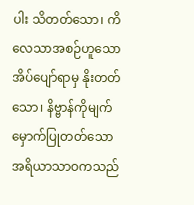ပါး သိတတ်သော၊ ကိလေသာအစဉ်ဟူသော အိပ်ပျော်ရာမှ နိုးတတ်သော၊ နိဗ္ဗာန်ကိုမျက်မှောက်ပြုတတ်သော အရိယာသာဝကသည်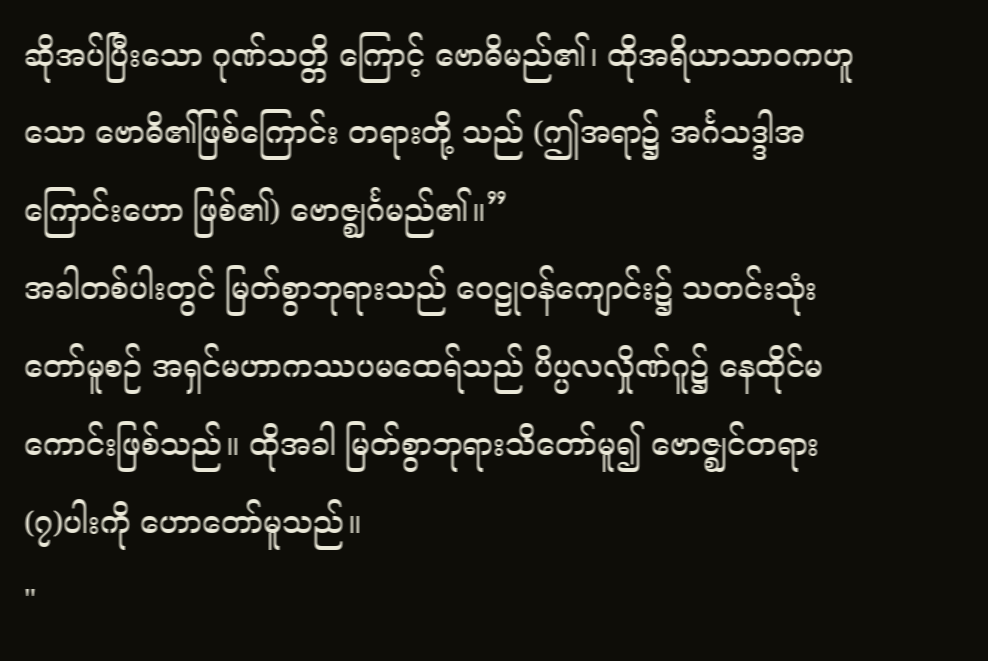ဆိုအပ်ပြီးသော ဂုဏ်သတ္တိ ကြောင့် ဗောဓိမည်၏၊ ထိုအရိယာသာဝကဟူသော ဗောဓိ၏ဖြစ်ကြောင်း တရားတို့ သည် (ဤအရာ၌ အင်္ဂသဒ္ဒါအကြောင်းဟော ဖြစ်၏) ဗောဇ္ဈင်္ဂမည်၏။”
အခါတစ်ပါးတွင် မြတ်စွာဘုရားသည် ဝေဠုဝန်ကျောင်း၌ သတင်းသုံးတော်မူစဉ် အရှင်မဟာကဿပမထေရ်သည် ပိပ္ပလလှိုဏ်ဂူ၌ နေထိုင်မကောင်းဖြစ်သည်။ ထိုအခါ မြတ်စွာဘုရားသိတော်မူ၍ ဗောဇ္ဈင်တရား (၇)ပါးကို ဟောတော်မူသည်။
"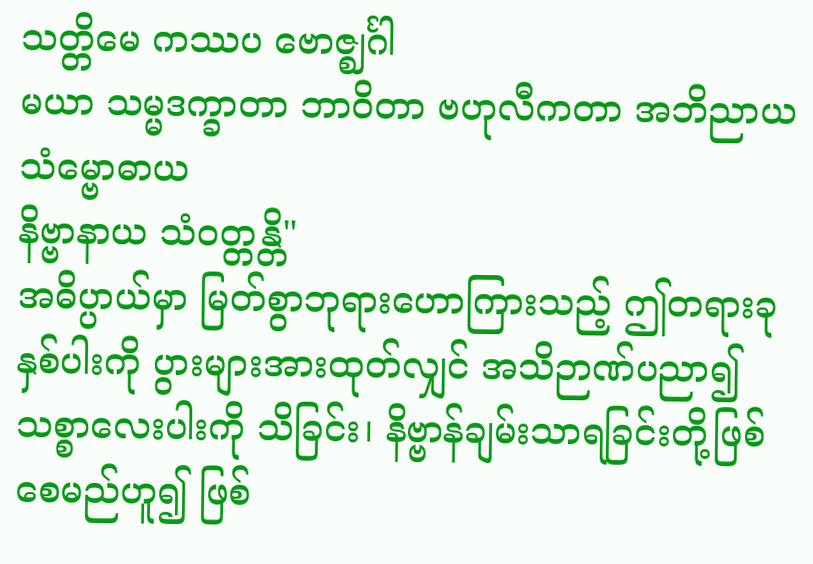သတ္တိမေ ကဿပ ဗောဇ္ဈင်္ဂါ
မယာ သမ္မဒက္ခာတာ ဘာဝိတာ ဗဟုလီကတာ အဘိညာယ သံမ္ဗောဓာယ
နိဗ္ဗာနာယ သံဝတ္တန္တိ"
အဓိပ္ပာယ်မှာ မြတ်စွာဘုရားဟောကြားသည့် ဤတရားခုနှစ်ပါးကို ပွားများအားထုတ်လျှင် အသိဉာဏ်ပညာ၍ သစ္စာလေးပါးကို သိခြင်း၊ နိဗ္ဗာန်ချမ်းသာရခြင်းတို့ဖြစ်စေမည်ဟူ၍ ဖြစ်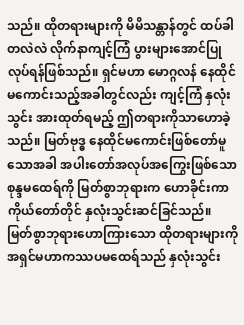သည်။ ထိုတရားများကို မိမိသန္တာန်တွင် ထပ်ခါတလဲလဲ လိုက်နာကျင့်ကြံ ပွားများအောင်ပြုလုပ်ရန်ဖြစ်သည်။ ရှင်မဟာ မောဂ္ဂလန် နေထိုင်မကောင်းသည့်အခါတွင်လည်း ကျင့်ကြံ နှလုံးသွင်း အားထုတ်ရမည့် ဤတရားကိုသာဟောခဲ့သည်။ မြတ်ဗုဒ္ဓ နေထိုင်မကောင်းဖြစ်တော်မူသောအခါ အပါးတော်အလုပ်အကြွေးဖြစ်သော စုန္ဒမထေရ်ကို မြတ်စွာဘုရားက ဟောခိုင်းကာ ကိုယ်တော်တိုင် နှလုံးသွင်းဆင်ခြင်သည်။
မြတ်စွာဘုရားဟောကြားသော ထိုတရားများကို အရှင်မဟာကဿပမထေရ်သည် နှလုံးသွင်း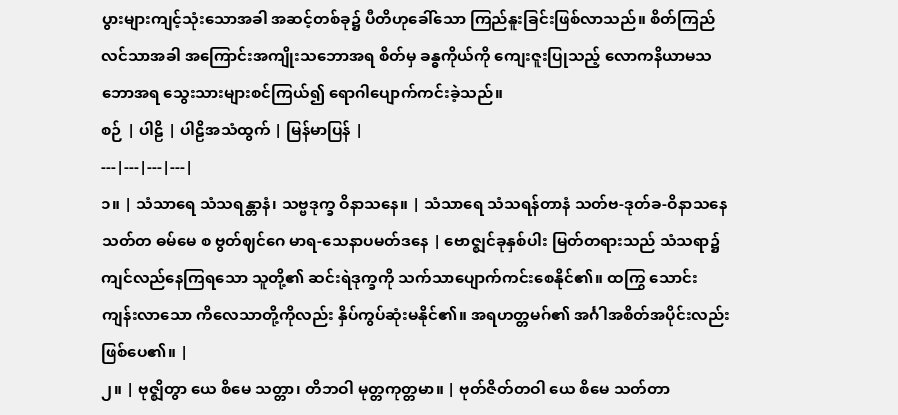ပွားများကျင့်သုံးသောအခါ အဆင့်တစ်ခု၌ ပီတိဟုခေါ်သော ကြည်နူးခြင်းဖြစ်လာသည်။ စိတ်ကြည်လင်သာအခါ အကြောင်းအကျိုးသဘောအရ စိတ်မှ ခန္ဓကိုယ်ကို ကျေးဇူးပြုသည့် လောကနိယာမသဘောအရ သွေးသားများစင်ကြယ်၍ ရောဂါပျောက်ကင်းခဲ့သည်။
စဉ် | ပါဠိ | ပါဠိအသံထွက် | မြန်မာပြန် |
---|---|---|---|
၁။ | သံသာရေ သံသရန္တာနံ၊ သဗ္ဗဒုက္ခ ဝိနာသနေ။ | သံသာရေ သံသရန်တာနံ သတ်ဗ-ဒုတ်ခ-ဝိနာသနေ သတ်တ ဓမ်မေ စ ဗွတ်ဈင်ဂေ မာရ-သေနာပမတ်ဒနေ | ဗောဇ္ဈင်ခုနှစ်ပါး မြတ်တရားသည် သံသရာ၌ ကျင်လည်နေကြရသော သူတို့၏ ဆင်းရဲဒုက္ခကို သက်သာပျောက်ကင်းစေနိုင်၏။ ထကြွ သောင်းကျန်းလာသော ကိလေသာတို့ကိုလည်း နှိပ်ကွပ်ဆုံးမနိုင်၏။ အရဟတ္တမဂ်၏ အင်္ဂါအစိတ်အပိုင်းလည်း ဖြစ်ပေ၏။ |
၂။ | ဗုဇ္ဈိတွာ ယေ စိမေ သတ္တာ၊ တိဘဝါ မုတ္တကုတ္တမာ။ | ဗုတ်ဇိတ်တဝါ ယေ စိမေ သတ်တာ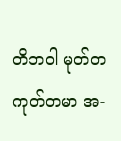တိဘဝါ မုတ်တ ကုတ်တမာ အ-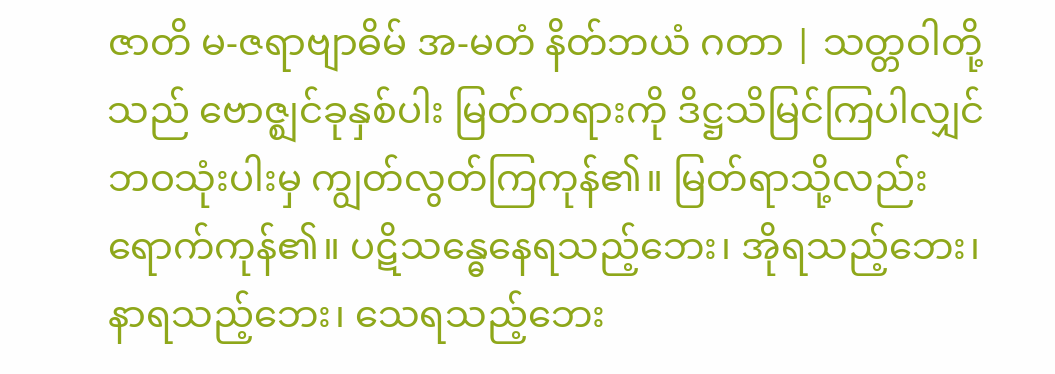ဇာတိ မ-ဇရာဗျာဓိမ် အ-မတံ နိတ်ဘယံ ဂတာ | သတ္တဝါတို့သည် ဗောဇ္ဈင်ခုနှစ်ပါး မြတ်တရားကို ဒိဋ္ဌသိမြင်ကြပါလျှင် ဘဝသုံးပါးမှ ကျွတ်လွတ်ကြကုန်၏။ မြတ်ရာသို့လည်း ရောက်ကုန်၏။ ပဋိသန္ဓေနေရသည့်ဘေး၊ အိုရသည့်ဘေး၊ နာရသည့်ဘေး၊ သေရသည့်ဘေး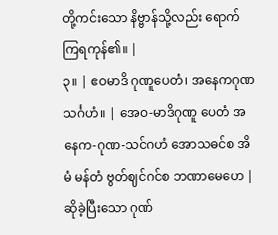တို့ကင်းသော နိဗ္ဗာန်သို့လည်း ရောက်ကြရကုန်၏။ |
၃။ | ဧဝမာဒိ ဂုဏူပေတံ၊ အနေကဂုဏသင်္ဂဟံ။ | အေဝ-မာဒိဂုဏူ ပေတံ အနေက-ဂုဏ-သင်ဂဟံ အောသဓင်စ အိမံ မန်တံ ဗွတ်ဈင်ဂင်စ ဘဏာမေဟေ | ဆိုခဲ့ပြီးသော ဂုဏ်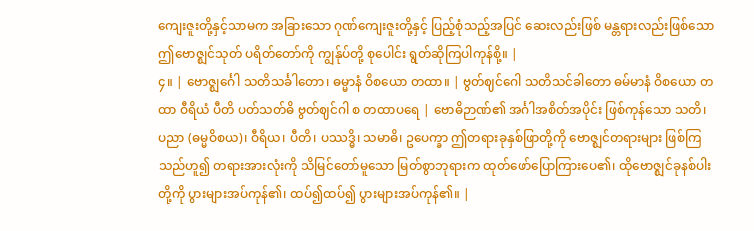ကျေးဇူးတို့နှင့်သာမက အခြားသော ဂုဏ်ကျေးဇူးတို့နှင့် ပြည့်စုံသည့်အပြင် ဆေးလည်းဖြစ် မန္တရားလည်းဖြစ်သော ဤဗောဇ္ဈင်သုတ် ပရိတ်တော်ကို ကျွန်ုပ်တို့ စုပေါင်း ရွတ်ဆိုကြပါကုန်စို့။ |
၄။ | ဗောဇ္ဈင်္ဂေါ သတိသင်္ခါတော၊ ဓမ္မာနံ ဝိစယော တထာ။ | ဗွတ်ဈင်ဂေါ သတိသင်ခါတော ဓမ်မာနံ ဝိစယော တထာ ဝီရိယံ ပီတိ ပတ်သတ်ဓိ ဗွတ်ဈင်ဂါ စ တထာပရေ | ဗောဓိဉာဏ်၏ အင်္ဂါအစိတ်အပိုင်း ဖြစ်ကုန်သော သတိ၊ ပညာ (ဓမ္မဝိစယ)၊ ဝီရိယ၊ ပီတိ၊ ပဿဒ္ဓိ၊ သမာဓိ၊ ဥပေက္ခာ ဤတရားခုနှစ်ဖြာတို့ကို ဗောဇ္ဈင်တရားများ ဖြစ်ကြသည်ဟူ၍ တရားအားလုံးကို သိမြင်တော်မူသော မြတ်စွာဘုရားက ထုတ်ဖော်ပြောကြားပေ၏၊ ထိုဗောဇ္ဈင်ခုနစ်ပါးတို့ကို ပွားများအပ်ကုန်၏၊ ထပ်၍ထပ်၍ ပွားများအပ်ကုန်၏။ |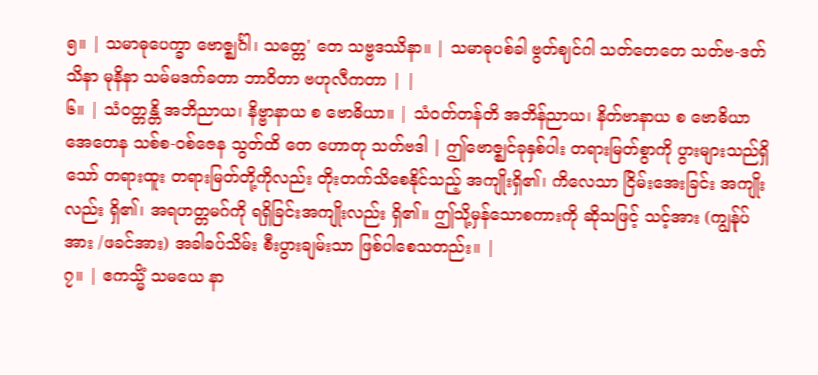၅။ | သမာဓုပေက္ခာ ဗောဇ္ဈင်္ဂါ၊ သတ္တေ' တေ သဗ္ဗဒဿိနာ။ | သမာဓုပစ်ခါ ဗွတ်ဈင်ဂါ သတ်တေတေ သတ်ဗ-ဒတ်သိနာ မုနိနာ သမ်မဒက်ခတာ ဘာဝိတာ ဗဟုလီကတာ | |
၆။ | သံဝတ္တန္တိ အဘိညာယ၊ နိဗ္ဗာနာယ စ ဗောဓိယာ။ | သံဝတ်တန်တိ အဘိန်ညာယ၊ နိတ်ဗာနာယ စ ဗောဓိယာ အေတေန သစ်စ-ဝစ်ဇေန သွတ်ထိ တေ ဟောတု သတ်ဗဒါ | ဤဗောဇ္ဈင်ခုနှစ်ပါး တရားမြတ်စွာကို ပွားများသည်ရှိသော် တရားထူး တရားမြတ်တို့ကိုလည်း တိုးတက်သိစေနိုင်သည့် အကျိုးရှိ၏၊ ကိလေသာ ငြိမ်းအေးခြင်း အကျိုးလည်း ရှိ၏၊ အရဟတ္တမဂ်ကို ရရှိခြင်းအကျိုးလည်း ရှိ၏။ ဤသို့မှန်သောစကားကို ဆိုသဖြင့် သင့်အား (ကျွန်ုပ်အား /ဖခင်အား) အခါခပ်သိမ်း စီးပွားချမ်းသာ ဖြစ်ပါစေသတည်း။ |
၇။ | ဧကသ္မိံ သမယေ နာ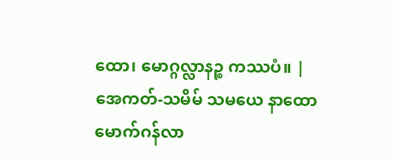ထော၊ မောဂ္ဂလ္လာနဉ္စ ကဿပံ။ | အေကတ်-သမိမ် သမယေ နာထော မောက်ဂန်လာ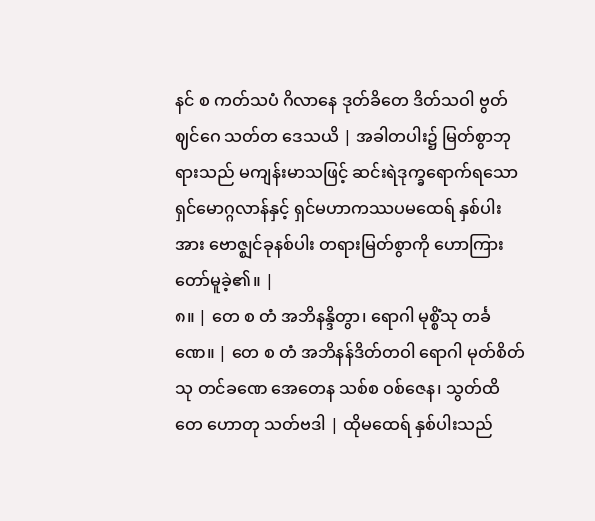နင် စ ကတ်သပံ ဂိလာနေ ဒုတ်ခိတေ ဒိတ်သဝါ ဗွတ်ဈင်ဂေ သတ်တ ဒေသယိ | အခါတပါး၌ မြတ်စွာဘုရားသည် မကျန်းမာသဖြင့် ဆင်းရဲဒုက္ခရောက်ရသော ရှင်မောဂ္ဂလာန်နှင့် ရှင်မဟာကဿပမထေရ် နှစ်ပါးအား ဗောဇ္ဈင်ခုနစ်ပါး တရားမြတ်စွာကို ဟောကြားတော်မူခဲ့၏။ |
၈။ | တေ စ တံ အဘိနန္ဒိတွာ၊ ရောဂါ မုစ္စိံသု တင်္ခဏေ။ | တေ စ တံ အဘိနန်ဒိတ်တဝါ ရောဂါ မုတ်စိတ်သု တင်ခဏေ အေတေန သစ်စ ဝစ်ဇေန၊ သွတ်ထိ တေ ဟောတု သတ်ဗဒါ | ထိုမထေရ် နှစ်ပါးသည်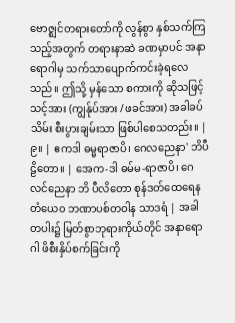ဗောဇ္ဈင်တရားတော်ကို လွန်စွာ နှစ်သက်ကြသည့်အတွက် တရားနာဆဲ ခဏမှာပင် အနာရောဂါမှ သက်သာပျောက်ကင်းခဲ့ရလေသည်။ ဤသို့ မှန်သော စကားကို ဆိုသဖြင့် သင့်အား (ကျွန်ုပ်အား /ဖခင်အား) အခါခပ်သိမ်း စီးပွားချမ်းသာ ဖြစ်ပါစေသတည်း။ |
၉။ | ဧကဒါ ဓမ္မရာဇာပိ၊ ဂေလညေနာ' ဘိပီဠိတော။ | အေက-ဒါ ဓမ်မ-ရာဇာပိ၊ ဂေလင်ညေနာ ဘိ ပီလိတော စုန်ဒတ်ထေရေန တံယေ၀ ဘဏာပစ်တဝါန သာဒရံ | အခါတပါး၌ မြတ်စွာဘုရားကိုယ်တိုင် အနာရောဂါ ဖိစီးနှိပ်စက်ခြင်းကို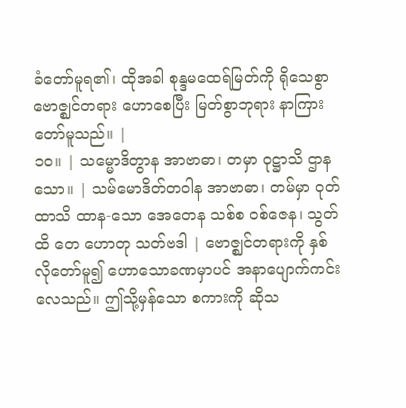ခံတော်မူရ၏၊ ထိုအခါ စုန္ဒမထေရ်မြတ်ကို ရိုသေစွာ ဗောဇ္ဈင်တရား ဟောစေပြီး မြတ်စွာဘုရား နာကြားတော်မူသည်။ |
၁၀။ | သမ္မောဒိတွာန အာဗာဓာ၊ တမှာ ဝုဋ္ဌာသိ ဌာနသော။ | သမ်မောဒိတ်တဝါန အာဗာဓာ၊ တမ်မှာ ဝုတ်ထာသိ ထာန-သော အေတေန သစ်စ ဝစ်ဇေန၊ သွတ်ထိ တေ ဟောတု သတ်ဗဒါ | ဗောဇ္ဈင်တရားကို နှစ်လိုတော်မူ၍ ဟောသောခဏမှာပင် အနာပျောက်ကင်းလေသည်။ ဤသို့မှန်သော စကားကို ဆိုသ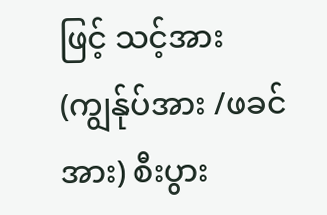ဖြင့် သင့်အား (ကျွန်ုပ်အား /ဖခင်အား) စီးပွား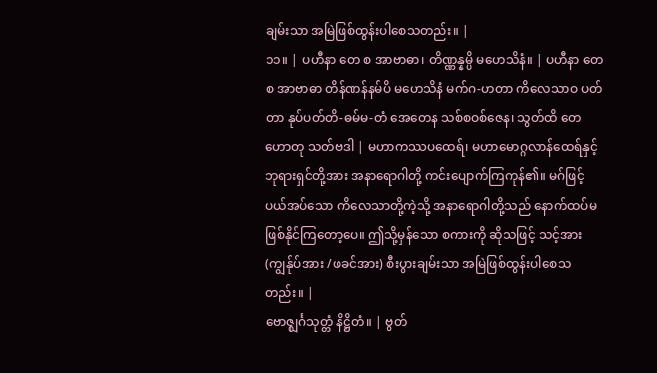ချမ်းသာ အမြဲဖြစ်ထွန်းပါစေသတည်း။ |
၁၁။ | ပဟီနာ တေ စ အာဗာဓာ၊ တိဏ္ဏန္နမ္ပိ မဟေသိနံ။ | ပဟီနာ တေ စ အာဗာဓာ တိန်ဏန်နမ်ပိ မဟေသိနံ မက်ဂ-ဟတာ ကိလေသာဝ ပတ်တာ နုပ်ပတ်တိ-ဓမ်မ-တံ အေတေန သစ်စဝစ်ဇေန၊ သွတ်ထိ တေ ဟောတု သတ်ဗဒါ | မဟာကဿပထေရ်၊ မဟာမောဂ္ဂလာန်ထေရ်နှင့် ဘုရားရှင်တို့အား အနာရောဂါတို့ ကင်းပျောက်ကြကုန်၏။ မဂ်ဖြင့် ပယ်အပ်သော ကိလေသာတို့ကဲ့သို့ အနာရောဂါတို့သည် နောက်ထပ်မဖြစ်နိုင်ကြတော့ပေ။ ဤသို့မှန်သော စကားကို ဆိုသဖြင့် သင့်အား (ကျွန်ုပ်အား /ဖခင်အား) စီးပွားချမ်းသာ အမြဲဖြစ်ထွန်းပါစေသတည်း။ |
ဗောဇ္ဈင်္ဂသုတ္တံ နိဋ္ဌိတံ။ | ဗွတ်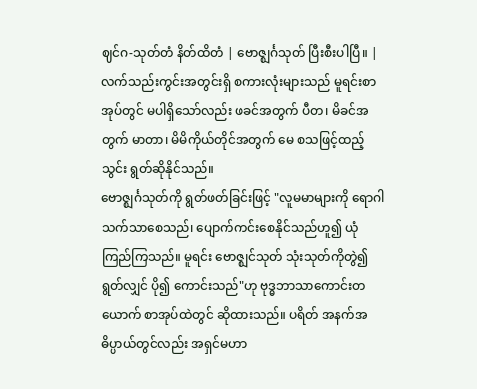ဈင်ဂ-သုတ်တံ နိတ်ထိတံ | ဗောဇ္ဈင်္ဂသုတ် ပြီးစီးပါပြီ။ |
လက်သည်းကွင်းအတွင်းရှိ စကားလုံးများသည် မူရင်းစာအုပ်တွင် မပါရှိသော်လည်း ဖခင်အတွက် ပီတ၊ မိခင်အတွက် မာတာ၊ မိမိကိုယ်တိုင်အတွက် မေ စသဖြင့်ထည့်သွင်း ရွတ်ဆိုနိုင်သည်။
ဗောဇ္ဈင်္ဂသုတ်ကို ရွတ်ဖတ်ခြင်းဖြင့် "လူမမာများကို ရောဂါသက်သာစေသည်၊ ပျောက်ကင်းစေနိုင်သည်ဟူ၍ ယုံကြည်ကြသည်။ မူရင်း ဗောဇ္ဈင်သုတ် သုံးသုတ်ကိုတွဲ၍ ရွတ်လျှင် ပို၍ ကောင်းသည်"ဟု ဗုဒ္ဓဘာသာကောင်းတယောက် စာအုပ်ထဲတွင် ဆိုထားသည်။ ပရိတ် အနက်အဓိပ္ပာယ်တွင်လည်း အရှင်မဟာ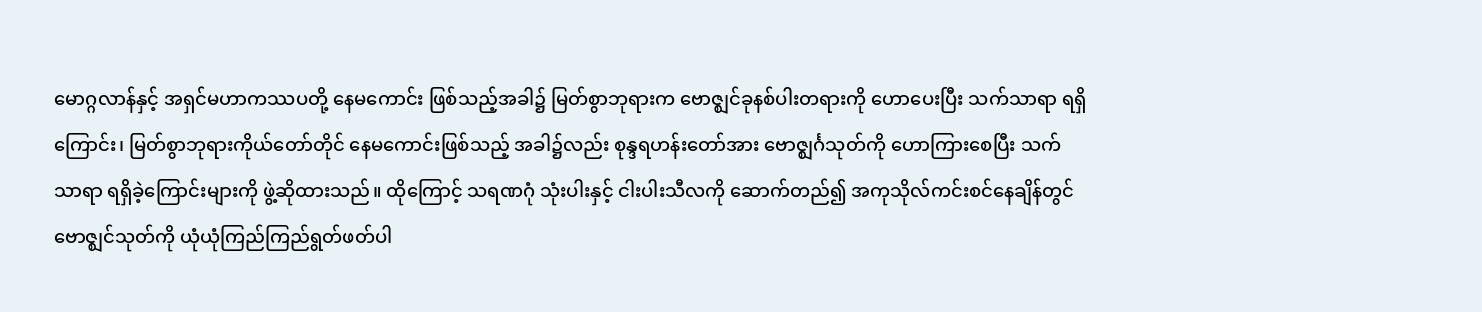မောဂ္ဂလာန်နှင့် အရှင်မဟာကဿပတို့ နေမကောင်း ဖြစ်သည့်အခါ၌ မြတ်စွာဘုရားက ဗောဇ္ဈင်ခုနစ်ပါးတရားကို ဟောပေးပြီး သက်သာရာ ရရှိကြောင်း၊ မြတ်စွာဘုရားကိုယ်တော်တိုင် နေမကောင်းဖြစ်သည့် အခါ၌လည်း စုန္ဒရဟန်းတော်အား ဗောဇ္ဈင်္ဂသုတ်ကို ဟောကြားစေပြီး သက်သာရာ ရရှိခဲ့ကြောင်းများကို ဖွဲ့ဆိုထားသည်။ ထိုကြောင့် သရဏဂုံ သုံးပါးနှင့် ငါးပါးသီလကို ဆောက်တည်၍ အကုသိုလ်ကင်းစင်နေချိန်တွင် ဗောဇ္ဈင်သုတ်ကို ယုံယုံကြည်ကြည်ရွတ်ဖတ်ပါ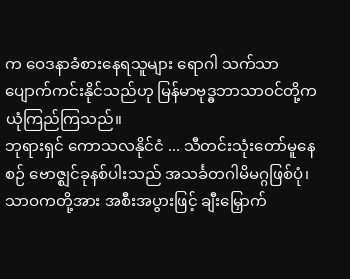က ဝေဒနာခံစားနေရသူများ ရောဂါ သက်သာပျောက်ကင်းနိုင်သည်ဟု မြန်မာဗုဒ္ဓဘာသာဝင်တို့က ယုံကြည်ကြသည်။
ဘုရားရှင် ကောသလနိုင်ငံ ... သီတင်းသုံးတော်မူနေစဉ် ဗောဇ္ဈင်ခုနစ်ပါးသည် အသင်္ခတဂါမိမဂ္ဂဖြစ်ပုံ၊ သာဝကတို့အား အစီးအပွားဖြင့် ချီးမြှောက်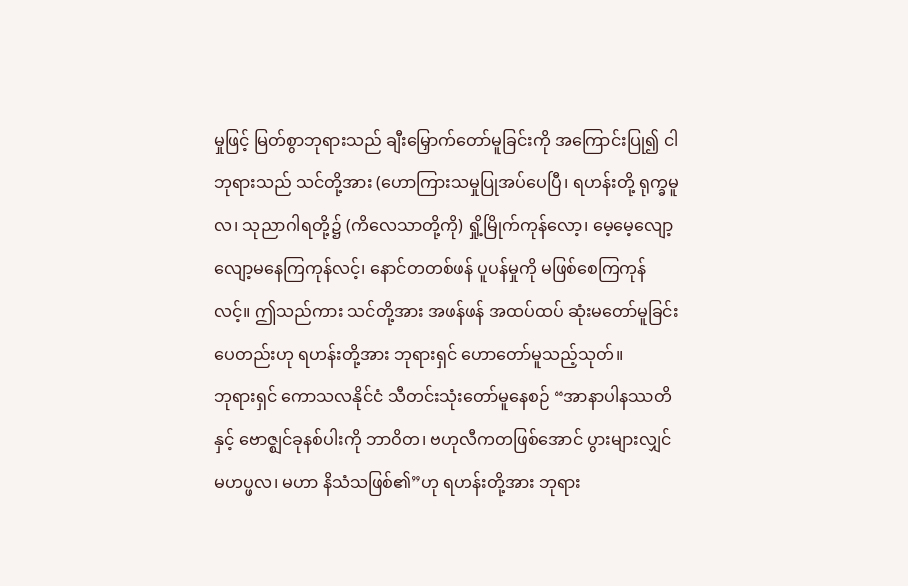မှုဖြင့် မြတ်စွာဘုရားသည် ချီးမြှောက်တော်မူခြင်းကို အကြောင်းပြု၍ ငါဘုရားသည် သင်တို့အား (ဟောကြားသမှုပြုအပ်ပေပြီ၊ ရဟန်းတို့ ရုက္ခမူလ၊ သုညာဂါရတို့၌ (ကိလေသာတို့ကို) ရှို့မြိုက်ကုန်လော့၊ မေ့မေ့လျော့လျော့မနေကြကုန်လင့်၊ နောင်တတစ်ဖန် ပူပန်မှုကို မဖြစ်စေကြကုန်လင့်။ ဤသည်ကား သင်တို့အား အဖန်ဖန် အထပ်ထပ် ဆုံးမတော်မူခြင်းပေတည်းဟု ရဟန်းတို့အား ဘုရားရှင် ဟောတော်မူသည့်သုတ်။
ဘုရားရှင် ကောသလနိုင်ငံ သီတင်းသုံးတော်မူနေစဉ် “အာနာပါနဿတိ နှင့် ဗောဇ္ဈင်ခုနစ်ပါးကို ဘာဝိတ၊ ဗဟုလီကတဖြစ်အောင် ပွားများလျှင် မဟပ္ဖလ၊ မဟာ နိသံသဖြစ်၏”ဟု ရဟန်းတို့အား ဘုရား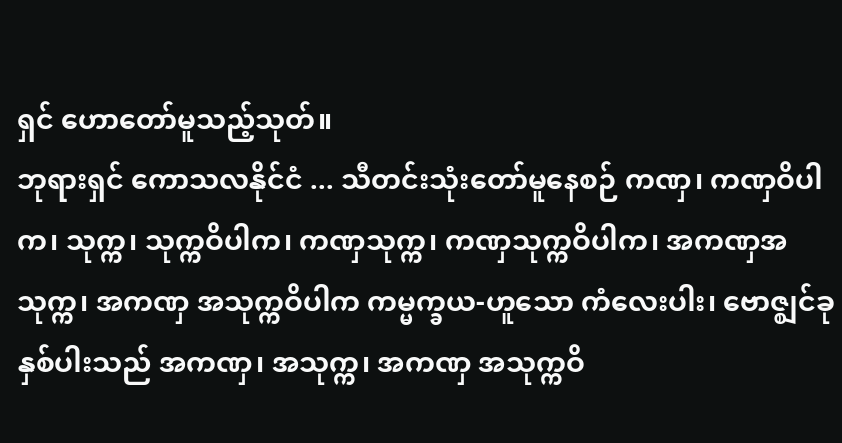ရှင် ဟောတော်မူသည့်သုတ်။
ဘုရားရှင် ကောသလနိုင်ငံ ... သီတင်းသုံးတော်မူနေစဉ် ကဏှ၊ ကဏှဝိပါက၊ သုက္က၊ သုက္ကဝိပါက၊ ကဏှသုက္က၊ ကဏှသုက္ကဝိပါက၊ အကဏှအသုက္က၊ အကဏှ အသုက္ကဝိပါက ကမ္မက္ခယ-ဟူသော ကံလေးပါး၊ ဗောဇ္ဈင်ခုနှစ်ပါးသည် အကဏှ၊ အသုက္က၊ အကဏှ အသုက္ကဝိ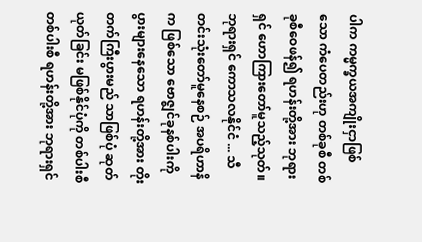ပါက ကမ္မက္ခယအကျိုးငှာဖြစ်သော ကံပေတည်းဟု တစ်ခုစီ တစ်ခုစီဝေဖန်၍ ရဟန်းတို့အား ဘုရားရှင် ဟောကြားတော်မူသည့်သုတ်။
ဘုရားရှင် ကောသလနိုင်ငံ ... သီတင်းသုံးတော်မူနေစဉ် အပရိဟာနိက ဖြစ်သော ဗောဇ္ဈင်ခုနစ်ပါးကို ပွားများနေသော ရဟန်းတို့အား တိုးတက်ကြီးပွားမည် သာဖြစ်ပုံ ဆုတ်ယုတ်ခြင်း မဖြစ်နိုင်ပုံကို တစ်ပါးစီ တစ်ပါးစီ ရဟန်းတို့အား ဘုရားရှင်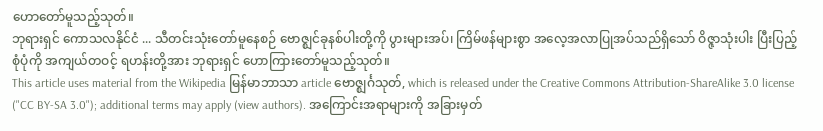ဟောတော်မူသည့်သုတ်။
ဘုရားရှင် ကောသလနိုင်ငံ ... သီတင်းသုံးတော်မူနေစဉ် ဗောဇ္ဈင်ခုနစ်ပါးတို့ကို ပွားများအပ်၊ ကြိမ်ဖန်များစွာ အလေ့အလာပြုအပ်သည်ရှိသော် ဝိဇ္ဇာသုံးပါး ပြီးပြည့်စုံပုံကို အကျယ်တဝင့် ရဟန်းတို့အား ဘုရားရှင် ဟောကြားတော်မူသည့်သုတ်။
This article uses material from the Wikipedia မြန်မာဘာသာ article ဗောဇ္ဈင်္ဂသုတ်, which is released under the Creative Commons Attribution-ShareAlike 3.0 license ("CC BY-SA 3.0"); additional terms may apply (view authors). အကြောင်းအရာများကို အခြားမှတ်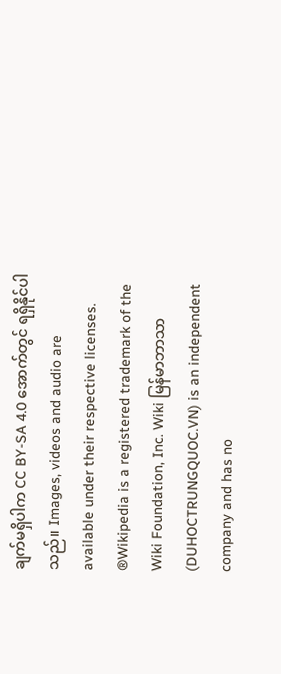ချက်မရှိပါက CC BY-SA 4.0 အောက်တွင် ရရှိနိုင်ပါသည်။ Images, videos and audio are available under their respective licenses.
®Wikipedia is a registered trademark of the Wiki Foundation, Inc. Wiki မြန်မာဘာသာ (DUHOCTRUNGQUOC.VN) is an independent company and has no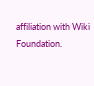affiliation with Wiki Foundation.